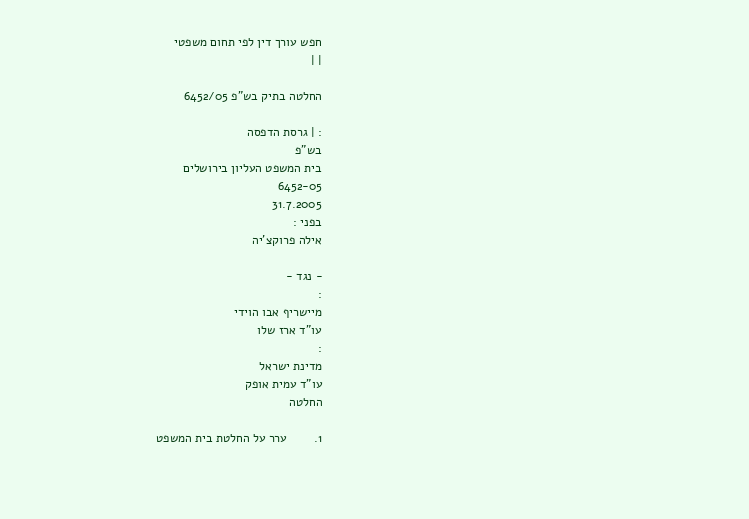חפש עורך דין לפי תחום משפטי
| |

החלטה בתיק בש"פ 6452/05

: | גרסת הדפסה
בש"פ
בית המשפט העליון בירושלים
6452-05
31.7.2005
בפני :
אילה פרוקצ'יה

- נגד -
:
מיישריף אבו הוידי
עו"ד ארז שלו
:
מדינת ישראל
עו"ד עמית אופק
החלטה

1.        ערר על החלטת בית המשפט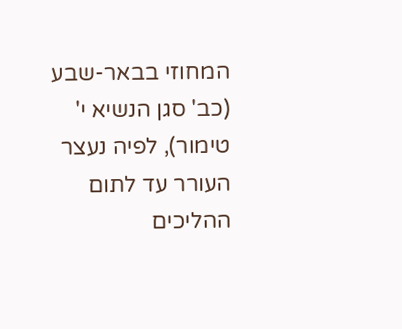המחוזי בבאר-שבע (כב' סגן הנשיא י' טימור), לפיה נעצר העורר עד לתום ההליכים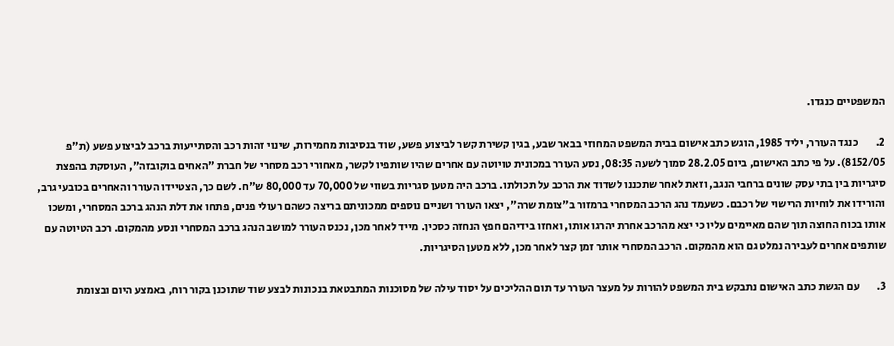המשפטיים כנגדו.

2.        כנגד העורר, יליד 1985, הוגש כתב אישום בבית המשפט המחוזי בבאר שבע, בגין קשירת קשר לביצוע פשע, שוד בנסיבות מחמירות, שינוי זהות רכב והסתייעות ברכב לביצוע פשע (ת"פ 8152/05). על פי כתב האישום, ביום 28.2.05 סמוך לשעה 08:35, נסע העורר במכונית טויוטה עם אחרים שהיו שותפיו לקשר, מאחורי רכב מסחרי של חברת "האחים בוקובזה", העוסקת בהפצת סיגריות בין בתי עסק שונים ברחבי הנגב, וזאת לאחר שתכננו לשדוד את הרכב על תכולתו. ברכב היה מטען סגריות בשווי של 70,000 עד 80,000 ש"ח. לשם כך, הצטיידו העורר והאחרים בכובעי גרב, והורידו את לוחיות הרישוי של רכבם. כשעמד נהג הרכב המסחרי ברמזור ב"צומת שרה", יצאו העורר ושניים נוספים ממכוניתם בריצה כשהם רעולי פנים, פתחו את דלת הנהג ברכב המסחרי, ומשכו אותו בכוח החוצה תוך שהם מאיימים עליו כי יצא מהרכב אחרת יהרגו אותו, ואחזו בידיהם חפץ הנחזה כסכין. מייד לאחר מכן, נכנס העורר למושב הנהג ברכב המסחרי ונסע מהמקום. רכב הטיוטה עם שותפים אחרים לעבירה נמלט גם הוא מהמקום. הרכב המסחרי אותר זמן קצר לאחר מכן, ללא מטען הסיגריות.

3.        עם הגשת כתב האישום נתבקש בית המשפט להורות על מעצר העורר עד תום ההליכים על יסוד עילה של מסוכנות המתבטאת בנכונות לבצע שוד שתוכנן בקור רוח, באמצע היום ובצומת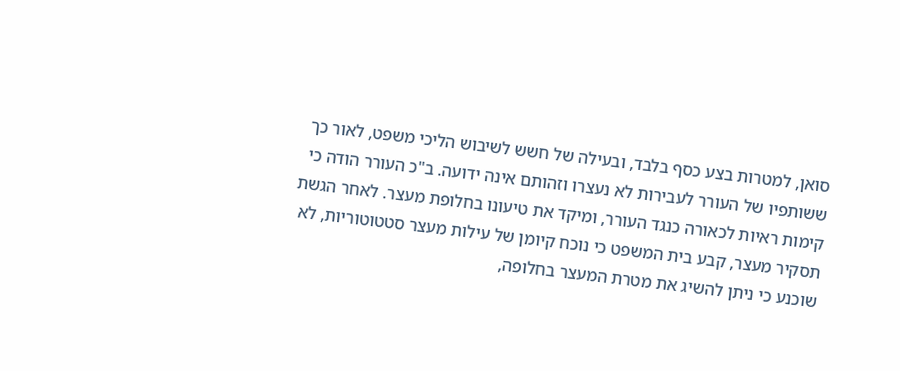סואן, למטרות בצע כסף בלבד, ובעילה של חשש לשיבוש הליכי משפט, לאור כך ששותפיו של העורר לעבירות לא נעצרו וזהותם אינה ידועה. ב"כ העורר הודה כי קימות ראיות לכאורה כנגד העורר, ומיקד את טיעונו בחלופת מעצר. לאחר הגשת תסקיר מעצר, קבע בית המשפט כי נוכח קיומן של עילות מעצר סטטוטוריות, לא שוכנע כי ניתן להשיג את מטרת המעצר בחלופה,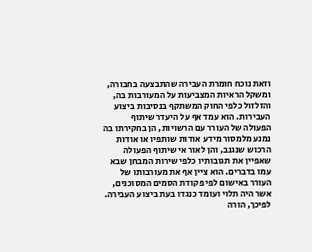וזאת נוכח חומרת העבירה שהתבצעה בחבורה, ומשקל הראיות המצביעות על המעורבות בה, והזלזול כלפי החוק המשתקף בנסיבות ביצוע העבירות. הוא עמד אף על היעדר שיתוף הפעולה של העורר עם הרשויות, הן בחקירתו בה נמנע מלמסור מידע אודות שותפיו או אודות הרכוש שנגנב, והן לאור אי שיתוף הפעולה שאפיין את תגובותיו כלפי שירות המבחן שבא עמו בדברים. הוא ציין אף את מעורבותו של העורר באישום לפי פקודת הסמים המסוכנים, אשר היה תלוי ועומד כנגדו בעת ביצוע העבירה. לפיכך, הורה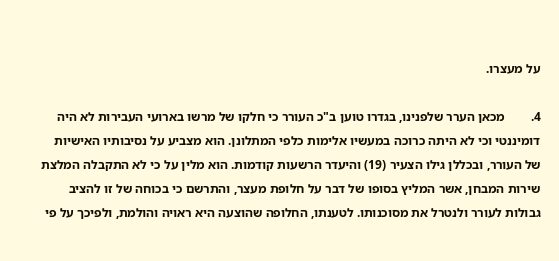על מעצרו.

4.        מכאן הערר שלפנינו, בגדרו טוען ב"כ העורר כי חלקו של מרשו בארועי העבירות לא היה דומיננטי וכי לא היתה כרוכה במעשיו אלימות כלפי המתלונן. הוא מצביע על נסיבותיו האישיות של העורר, ובכללן גילו הצעיר (19) והיעדר הרשעות קודמות. הוא מלין על כי לא התקבלה המלצת שירות המבחן, אשר המליץ בסופו של דבר על חלופת מעצר, והתרשם כי בכוחה של זו להציב גבולות לעורר ולנטרל את מסוכנותו. לטענתו, החלופה שהוצעה היא ראויה והולמת, ולפיכך על פי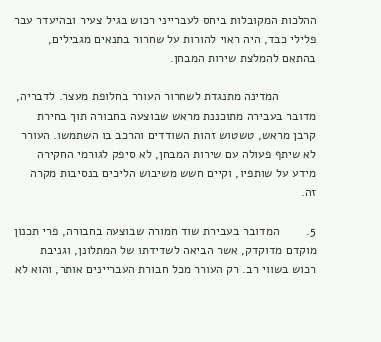ההלכות המקובלות ביחס לעברייני רכוש בגיל צעיר ובהיעדר עבר פלילי כבד, היה ראוי להורות על שחרור בתנאים מגבילים, בהתאם להמלצת שירות המבחן.

           המדינה מתנגדת לשחרור העורר בחלופת מעצר. לדבריה, מדובר בעבירה מתוכננת מראש שבוצעה בחבורה תוך בחירת קרבן מראש, טשטוש זהות השודדים והרכב בו השתמשו. העורר לא שיתף פעולה עם שירות המבחן, לא סיפק לגורמי החקירה מידע על שותפיו, וקיים חשש משיבוש הליכים בנסיבות מקרה זה.

5.        המדובר בעבירת שוד חמורה שבוצעה בחבורה, פרי תכנון מוקדם מדוקדק, אשר הביאה לשדידתו של המתלונן, וגניבת רכוש בשווי רב. רק העורר מכל חבורת העבריינים אותר, והוא לא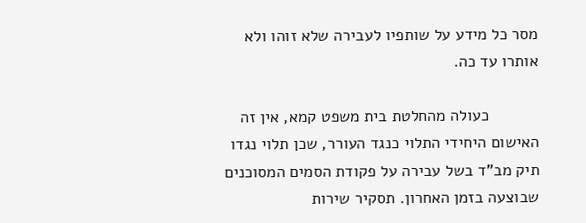מסר כל מידע על שותפיו לעבירה שלא זוהו ולא אותרו עד כה.

           כעולה מהחלטת בית משפט קמא, אין זה האישום היחידי התלוי כנגד העורר, שכן תלוי נגדו תיק מב"ד בשל עבירה על פקודת הסמים המסוכנים שבוצעה בזמן האחרון. תסקיר שירות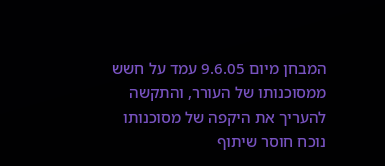המבחן מיום 9.6.05 עמד על חשש ממסוכנותו של העורר, והתקשה להעריך את היקפה של מסוכנותו נוכח חוסר שיתוף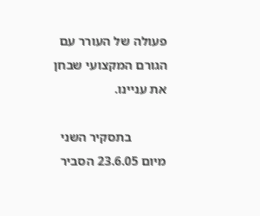פעולה של העורר עם הגורם המקצועי שבחן את עניינו.

           בתסקיר השני מיום 23.6.05 הסביר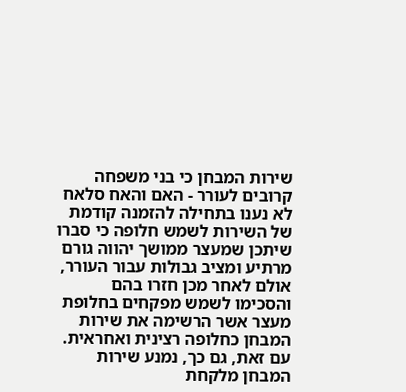שירות המבחן כי בני משפחה קרובים לעורר - האם והאח סלאח לא נענו בתחילה להזמנה קודמת של השירות לשמש חלופה כי סברו שיתכן שמעצר ממושך יהווה גורם מרתיע ומציב גבולות עבור העורר, אולם לאחר מכן חזרו בהם והסכימו לשמש מפקחים בחלופת מעצר אשר הרשימה את שירות המבחן כחלופה רצינית ואחראית. עם זאת, גם כך, נמנע שירות המבחן מלקחת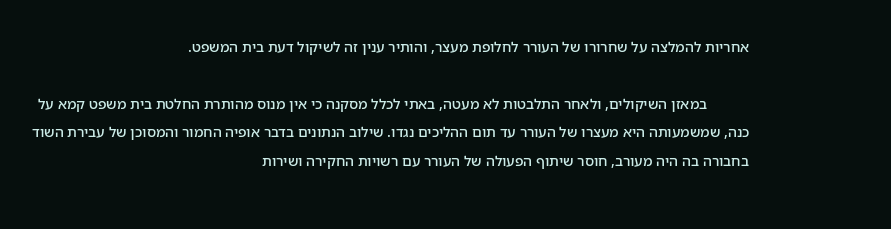אחריות להמלצה על שחרורו של העורר לחלופת מעצר, והותיר ענין זה לשיקול דעת בית המשפט.

           במאזן השיקולים, ולאחר התלבטות לא מעטה, באתי לכלל מסקנה כי אין מנוס מהותרת החלטת בית משפט קמא על כנה, שמשמעותה היא מעצרו של העורר עד תום ההליכים נגדו. שילוב הנתונים בדבר אופיה החמור והמסוכן של עבירת השוד בחבורה בה היה מעורב, חוסר שיתוף הפעולה של העורר עם רשויות החקירה ושירות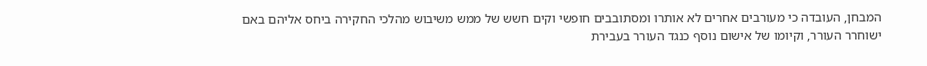המבחן, העובדה כי מעורבים אחרים לא אותרו ומסתובבים חופשי וקים חשש של ממש משיבוש מהלכי החקירה ביחס אליהם באם ישוחרר העורר, וקיומו של אישום נוסף כנגד העורר בעבירת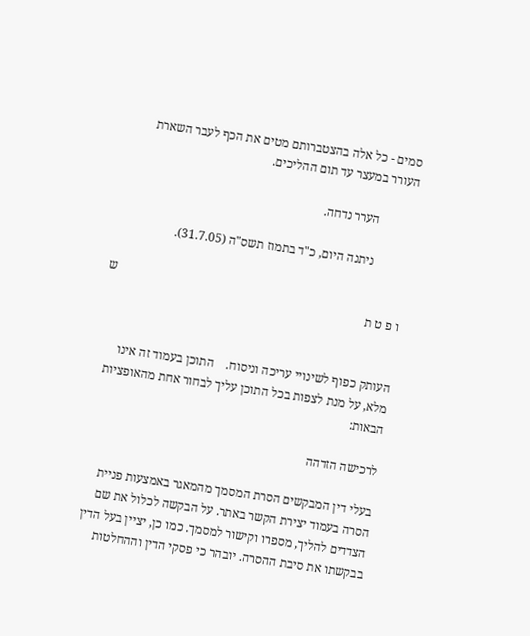סמים - כל אלה בהצטברותם מטים את הכף לעבר השארת העורר במעצר עד תום ההליכים.

           הערר נדחה.

           ניתנה היום, כ"ד בתמוז תשס"ה (31.7.05).

                                                                                            ש ו פ ט ת


העותק כפוף לשינויי עריכה וניסוח.    התוכן בעמוד זה אינו מלא, על מנת לצפות בכל התוכן עליך לבחור אחת מהאופציות הבאות:

לרכישה הזדהה

בעלי דין המבקשים הסרת המסמך מהמאגר באמצעות פניית הסרה בעמוד יצירת הקשר באתר. על הבקשה לכלול את שם הצדדים להליך, מספרו וקישור למסמך. כמו כן, יציין בעל הדין בבקשתו את סיבת ההסרה. יובהר כי פסקי הדין וההחלטות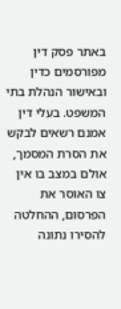באתר פסק דין מפורסמים כדין ובאישור הנהלת בתי המשפט. בעלי דין אמנם רשאים לבקש את הסרת המסמך, אולם במצב בו אין צו האוסר את הפרסום, ההחלטה להסירו נתונה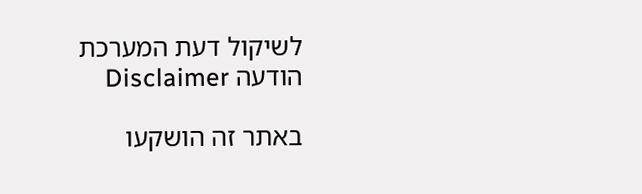לשיקול דעת המערכת
הודעה Disclaimer

באתר זה הושקעו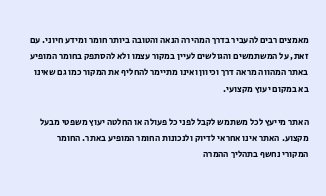מאמצים רבים להעביר בדרך המהירה הנאה והטובה ביותר חומר ומידע חיוני. עם זאת, על המשתמשים והגולשים לעיין במקור עצמו ולא להסתפק בחומר המופיע באתר המהווה מראה דרך וכיוון ואינו מתיימר להחליף את המקור כמו גם שאינו בא במקום יעוץ מקצועי.

האתר מייעץ לכל משתמש לקבל לפני כל פעולה או החלטה יעוץ משפטי מבעל מקצוע. האתר אינו אחראי לדיוק ולנכונות החומר המופיע באתר. החומר המקורי נחשף בתהליך ההמרה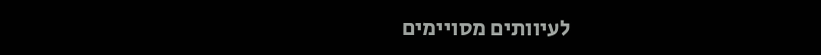לעיוותים מסויימים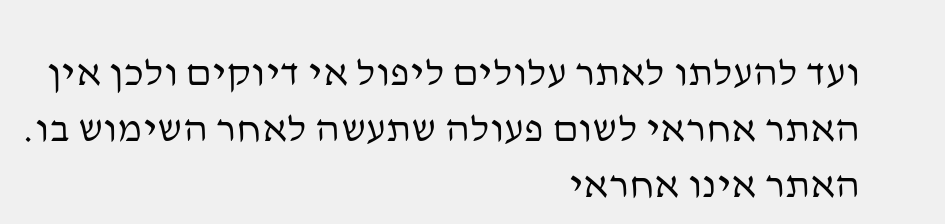ועד להעלתו לאתר עלולים ליפול אי דיוקים ולכן אין האתר אחראי לשום פעולה שתעשה לאחר השימוש בו. האתר אינו אחראי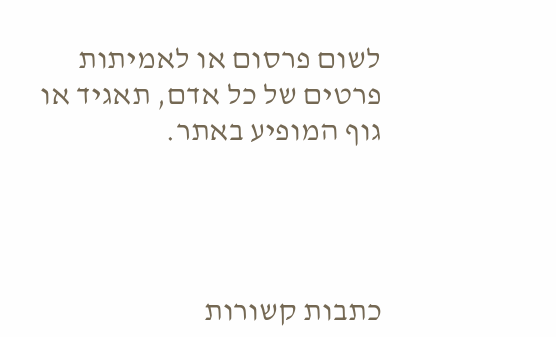לשום פרסום או לאמיתות פרטים של כל אדם, תאגיד או גוף המופיע באתר.




כתבות קשורות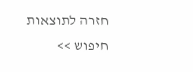חזרה לתוצאות חיפוש >>